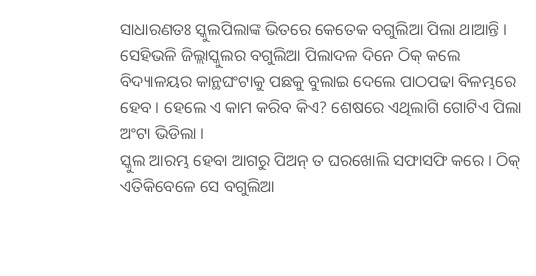ସାଧାରଣତଃ ସ୍କୁଲପିଲାଙ୍କ ଭିତରେ କେତେକ ବଗୁଲିଆ ପିଲା ଥାଆନ୍ତି । ସେହିଭଳି ଜିଲ୍ଲାସ୍କୁଲର ବଗୁଲିଆ ପିଲାଦଳ ଦିନେ ଠିକ୍ କଲେ ବିଦ୍ୟାଳୟର କାନ୍ଥଘଂଟାକୁ ପଛକୁ ବୁଲାଇ ଦେଲେ ପାଠପଢା ବିଳମ୍ଭରେ ହେବ । ହେଲେ ଏ କାମ କରିବ କିଏ? ଶେଷରେ ଏଥିଲାଗି ଗୋଟିଏ ପିଲା ଅଂଟା ଭିଡିଲା ।
ସ୍କୁଲ ଆରମ୍ଭ ହେବା ଆଗରୁ ପିଅନ୍ ତ ଘରଖୋଲି ସଫାସଫି କରେ । ଠିକ୍ ଏତିକିବେଳେ ସେ ବଗୁଲିଆ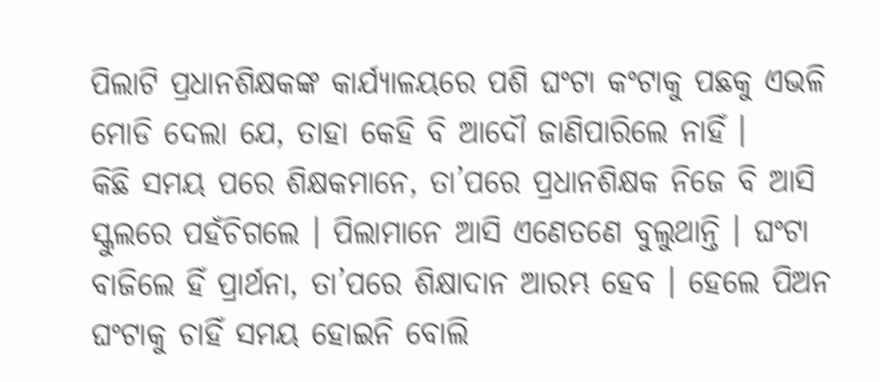ପିଲାଟି ପ୍ରଧାନଶିକ୍ଷକଙ୍କ କାର୍ଯ୍ୟାଳୟରେ ପଶି ଘଂଟା କଂଟାକୁ ପଛକୁ ଏଭଳି ମୋଡି ଦେଲା ଯେ, ତାହା କେହି ବି ଆଦୌ ଜାଣିପାରିଲେ ନାହିଁ ।
କିଛି ସମୟ ପରେ ଶିକ୍ଷକମାନେ, ତା’ପରେ ପ୍ରଧାନଶିକ୍ଷକ ନିଜେ ବି ଆସି ସ୍କୁଲରେ ପହଁଚିଗଲେ । ପିଲାମାନେ ଆସି ଏଣେତଣେ ବୁଲୁଥାନ୍ତି । ଘଂଟା ବାଜିଲେ ହିଁ ପ୍ରାର୍ଥନା, ତା’ପରେ ଶିକ୍ଷାଦାନ ଆରମ୍ଭ ହେବ । ହେଲେ ପିଅନ ଘଂଟାକୁ ଚାହିଁ ସମୟ ହୋଇନି ବୋଲି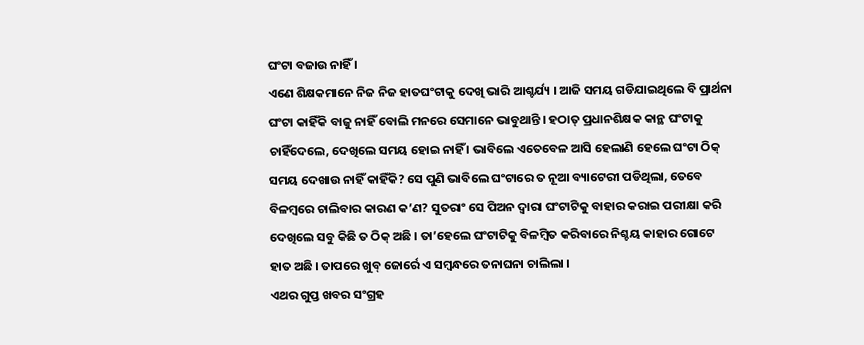ଘଂଟା ବଜାଉ ନାହିଁ ।
ଏଣେ ଶିକ୍ଷକମାନେ ନିଜ ନିଜ ହାତଘଂଟାକୁ ଦେଖି ଭାରି ଆଶ୍ଚର୍ଯ୍ୟ । ଆଜି ସମୟ ଗଡିଯାଇଥିଲେ ବି ପ୍ରାର୍ଥନା ଘଂଟା କାହିଁକି ବାଜୁ ନାହିଁ ବୋଲି ମନରେ ସେମାନେ ଭାବୁଥାନ୍ତି । ହଠାତ୍ ପ୍ରଧାନଶିକ୍ଷକ କାନ୍ଥ ଘଂଟାକୁ ଚାହିଁଦେଲେ, ଦେଖିଲେ ସମୟ ହୋଇ ନାହିଁ । ଭାବିଲେ ଏତେବେଳ ଆସି ହେଲାଣି ହେଲେ ଘଂଟା ଠିକ୍ ସମୟ ଦେଖାଉ ନାହିଁ କାହିଁକି? ସେ ପୁଣି ଭାବିଲେ ଘଂଟାରେ ତ ନୂଆ ବ୍ୟାଟେରୀ ପଡିଥିଲା, ତେବେ ବିଳମ୍ବରେ ଚାଲିବାର କାରଣ କ’ଣ? ସୁତରାଂ ସେ ପିଅନ ଦ୍ୱାରା ଘଂଟାଟିକୁ ବାହାର କରାଇ ପରୀକ୍ଷା କରି ଦେଖିଲେ ସବୁ କିଛି ତ ଠିକ୍ ଅଛି । ତା’ହେଲେ ଘଂଟାଟିକୁ ବିଳମ୍ବିତ କରିବାରେ ନିଶ୍ଚୟ କାହାର ଗୋଟେ ହାତ ଅଛି । ତାପରେ ଖୁବ୍ ଜୋର୍ରେ ଏ ସମ୍ବନ୍ଧରେ ତନାଘନା ଚାଲିଲା ।
ଏଥର ଗୁପ୍ତ ଖବର ସଂଗ୍ରହ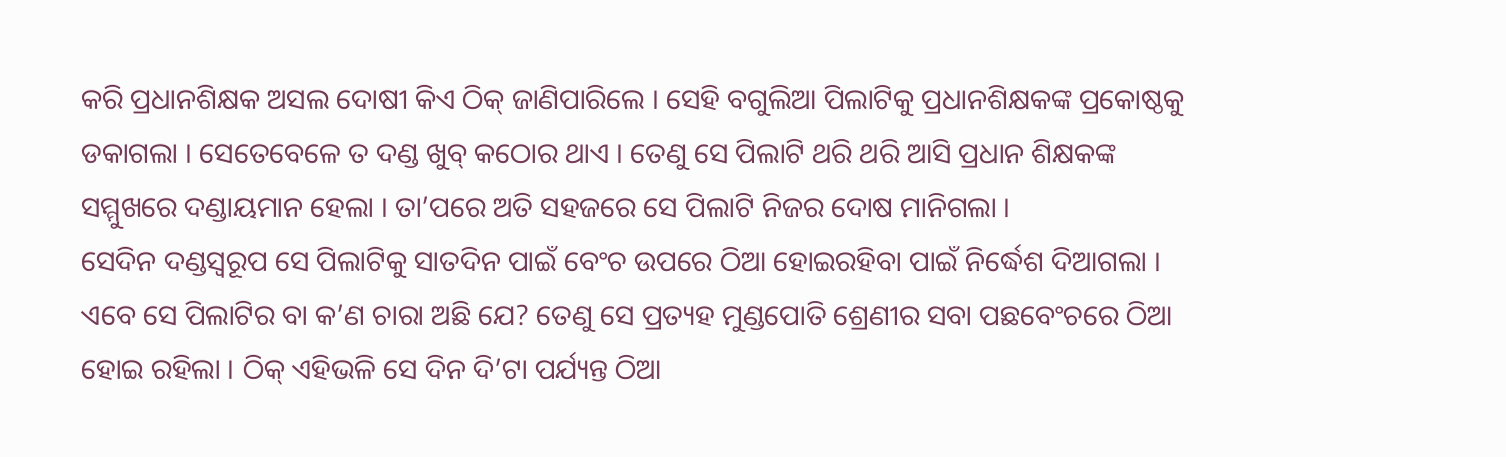କରି ପ୍ରଧାନଶିକ୍ଷକ ଅସଲ ଦୋଷୀ କିଏ ଠିକ୍ ଜାଣିପାରିଲେ । ସେହି ବଗୁଲିଆ ପିଲାଟିକୁ ପ୍ରଧାନଶିକ୍ଷକଙ୍କ ପ୍ରକୋଷ୍ଠକୁ ଡକାଗଲା । ସେତେବେଳେ ତ ଦଣ୍ଡ ଖୁବ୍ କଠୋର ଥାଏ । ତେଣୁ ସେ ପିଲାଟି ଥରି ଥରି ଆସି ପ୍ରଧାନ ଶିକ୍ଷକଙ୍କ ସମ୍ମୁଖରେ ଦଣ୍ଡାୟମାନ ହେଲା । ତା’ପରେ ଅତି ସହଜରେ ସେ ପିଲାଟି ନିଜର ଦୋଷ ମାନିଗଲା ।
ସେଦିନ ଦଣ୍ଡସ୍ୱରୂପ ସେ ପିଲାଟିକୁ ସାତଦିନ ପାଇଁ ବେଂଚ ଉପରେ ଠିଆ ହୋଇରହିବା ପାଇଁ ନିର୍ଦ୍ଧେଶ ଦିଆଗଲା । ଏବେ ସେ ପିଲାଟିର ବା କ’ଣ ଚାରା ଅଛି ଯେ? ତେଣୁ ସେ ପ୍ରତ୍ୟହ ମୁଣ୍ଡପୋତି ଶ୍ରେଣୀର ସବା ପଛବେଂଚରେ ଠିଆ ହୋଇ ରହିଲା । ଠିକ୍ ଏହିଭଳି ସେ ଦିନ ଦି’ଟା ପର୍ଯ୍ୟନ୍ତ ଠିଆ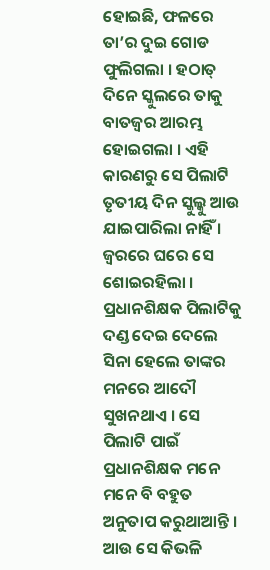ହୋଇଛି, ଫଳରେ ତା’ର ଦୁଇ ଗୋଡ ଫୁଲିଗଲା । ହଠାତ୍ ଦିନେ ସ୍କୁଲରେ ତାକୁ ବାତଜ୍ୱର ଆରମ୍ଭ ହୋଇଗଲା । ଏହି କାରଣରୁ ସେ ପିଲାଟି ତୃତୀୟ ଦିନ ସ୍କୁଲ୍କୁ ଆଉ ଯାଇପାରିଲା ନାହିଁ । ଜ୍ୱରରେ ଘରେ ସେ ଶୋଇରହିଲା ।
ପ୍ରଧାନଶିକ୍ଷକ ପିଲାଟିକୁ ଦଣ୍ଡ ଦେଇ ଦେଲେ ସିନା ହେଲେ ତାଙ୍କର ମନରେ ଆଦୌ ସୁଖନଥାଏ । ସେ ପିଲାଟି ପାଇଁ ପ୍ରଧାନଶିକ୍ଷକ ମନେ ମନେ ବି ବହୁତ ଅନୁତାପ କରୁଥାଆନ୍ତି । ଆଉ ସେ କିଭଳି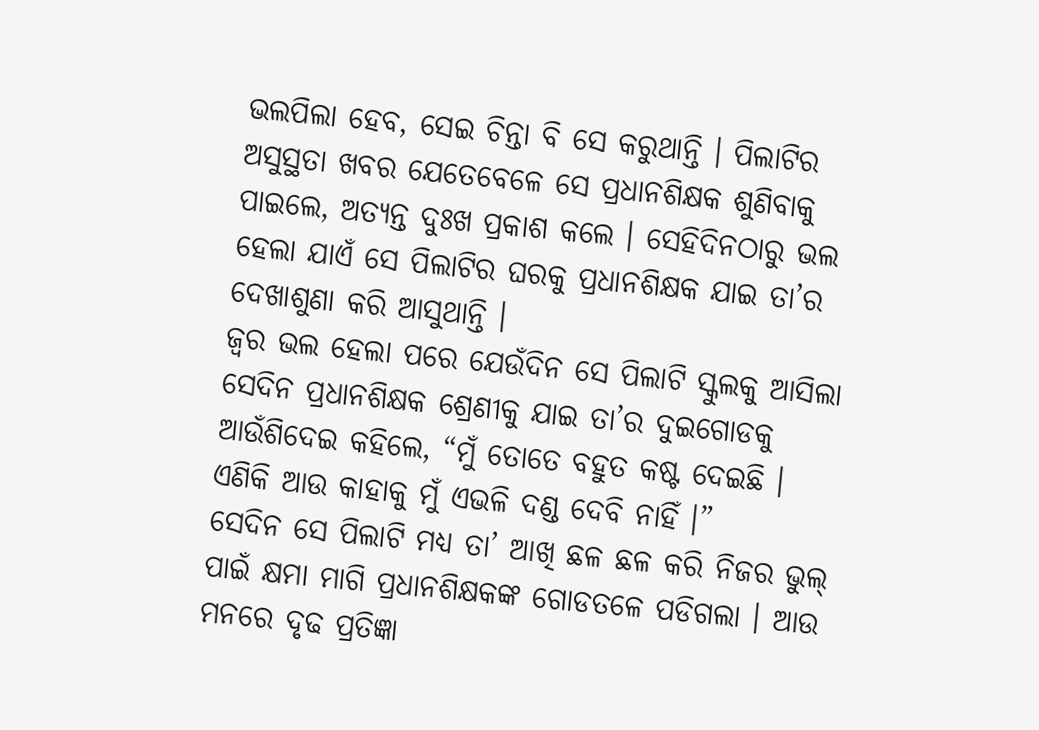ଭଲପିଲା ହେବ, ସେଇ ଚିନ୍ତା ବି ସେ କରୁଥାନ୍ତି । ପିଲାଟିର ଅସୁସ୍ଥତା ଖବର ଯେତେବେଳେ ସେ ପ୍ରଧାନଶିକ୍ଷକ ଶୁଣିବାକୁ ପାଇଲେ, ଅତ୍ୟନ୍ତ ଦୁଃଖ ପ୍ରକାଶ କଲେ । ସେହିଦିନଠାରୁ ଭଲ ହେଲା ଯାଏଁ ସେ ପିଲାଟିର ଘରକୁ ପ୍ରଧାନଶିକ୍ଷକ ଯାଇ ତା’ର ଦେଖାଶୁଣା କରି ଆସୁଥାନ୍ତି ।
ଜ୍ୱର ଭଲ ହେଲା ପରେ ଯେଉଁଦିନ ସେ ପିଲାଟି ସ୍କୁଲକୁ ଆସିଲା ସେଦିନ ପ୍ରଧାନଶିକ୍ଷକ ଶ୍ରେଣୀକୁ ଯାଇ ତା’ର ଦୁଇଗୋଡକୁ ଆଉଁଶିଦେଇ କହିଲେ, “ମୁଁ ତୋତେ ବହୁତ କଷ୍ଟ ଦେଇଛି । ଏଣିକି ଆଉ କାହାକୁ ମୁଁ ଏଭଳି ଦଣ୍ଡ ଦେବି ନାହିଁ ।”
ସେଦିନ ସେ ପିଲାଟି ମଧ୍ୟ ତା’ ଆଖି ଛଳ ଛଳ କରି ନିଜର ଭୁଲ୍ ପାଇଁ କ୍ଷମା ମାଗି ପ୍ରଧାନଶିକ୍ଷକଙ୍କ ଗୋଡତଳେ ପଡିଗଲା । ଆଉ ମନରେ ଦୃଢ ପ୍ରତିଜ୍ଞା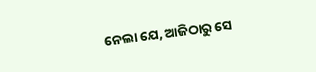ନେଲା ଯେ, ଆଜିଠାରୁ ସେ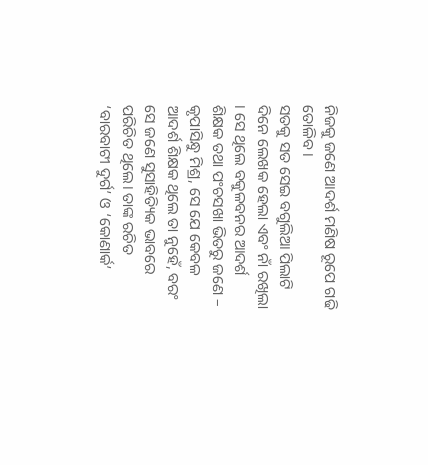ନିଜକୁ ଜଣେ ଆଦର୍ଶ ମଣିଷ ରୂପେ ଗଢି ତୋଳିବ ।
ସତକୁ ସତ ସେଇ ବଗୁଲିଆ ପିଲାଟି ଦିନେ ଲେଖକ ହେଲା ଏବଂ ନାଁ ରଖିଲା । ସେ ଥିଲେ ବକୁଳବନର ଆଦର୍ଶ ଶିକ୍ଷକ ତଥା ପଂଚସଖା ଭିତରୁ ଜଣେ – କୃପାସିନ୍ଧୁ ମିଶ୍ର, ସେ ଯେ କେବଳ ଆଦର୍ଶ ଶିକ୍ଷକ ଥିଲେ ତା ନୁହେଁ, ବରଂ ସେ ଜଣେ ସୁସାହିତ୍ୟିକ ଭାବରେ ପରିଚିତ ଥିଲେ। ତାଙ୍କ ରଚିତ ‘ବାରବାଟୀ ଦୁର୍ଗ’ ଓ ‘କୋଣାର୍କ’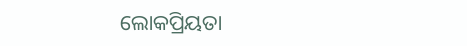ଲୋକପ୍ରିୟତା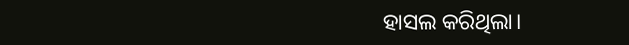ହାସଲ କରିଥିଲା।